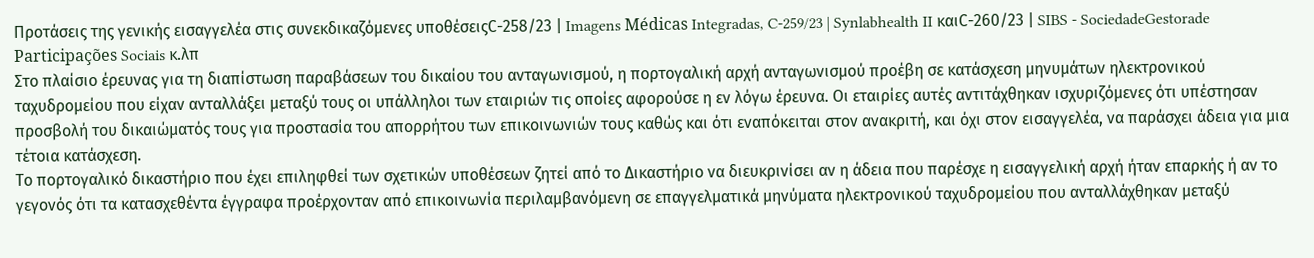Προτάσεις της γενικής εισαγγελέα στις συνεκδικαζόμενες υποθέσειςC-258/23 | Imagens Médicas Integradas, C-259/23 | Synlabhealth II καιC-260/23 | SIBS - SociedadeGestorade Participações Sociais κ.λπ
Στο πλαίσιο έρευνας για τη διαπίστωση παραβάσεων του δικαίου του ανταγωνισμού, η πορτογαλική αρχή ανταγωνισμού προέβη σε κατάσχεση μηνυμάτων ηλεκτρονικού ταχυδρομείου που είχαν ανταλλάξει μεταξύ τους οι υπάλληλοι των εταιριών τις οποίες αφορούσε η εν λόγω έρευνα. Οι εταιρίες αυτές αντιτάχθηκαν ισχυριζόμενες ότι υπέστησαν προσβολή του δικαιώματός τους για προστασία του απορρήτου των επικοινωνιών τους καθώς και ότι εναπόκειται στον ανακριτή, και όχι στον εισαγγελέα, να παράσχει άδεια για μια τέτοια κατάσχεση.
Το πορτογαλικό δικαστήριο που έχει επιληφθεί των σχετικών υποθέσεων ζητεί από το Δικαστήριο να διευκρινίσει αν η άδεια που παρέσχε η εισαγγελική αρχή ήταν επαρκής ή αν το γεγονός ότι τα κατασχεθέντα έγγραφα προέρχονταν από επικοινωνία περιλαμβανόμενη σε επαγγελματικά μηνύματα ηλεκτρονικού ταχυδρομείου που ανταλλάχθηκαν μεταξύ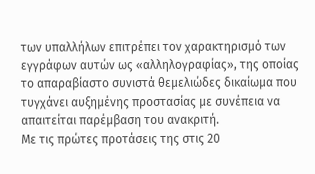των υπαλλήλων επιτρέπει τον χαρακτηρισμό των εγγράφων αυτών ως «αλληλογραφίας», της οποίας το απαραβίαστο συνιστά θεμελιώδες δικαίωμα που τυγχάνει αυξημένης προστασίας με συνέπεια να απαιτείται παρέμβαση του ανακριτή.
Με τις πρώτες προτάσεις της στις 20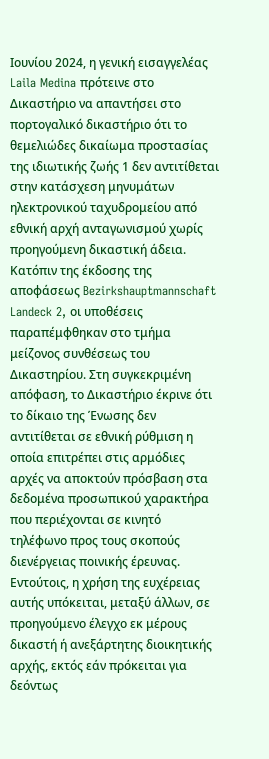Ιουνίου 2024, η γενική εισαγγελέας Laila Medina πρότεινε στο Δικαστήριο να απαντήσει στο πορτογαλικό δικαστήριο ότι το θεμελιώδες δικαίωμα προστασίας της ιδιωτικής ζωής 1 δεν αντιτίθεται στην κατάσχεση μηνυμάτων ηλεκτρονικού ταχυδρομείου από εθνική αρχή ανταγωνισμού χωρίς προηγούμενη δικαστική άδεια. Κατόπιν της έκδοσης της αποφάσεως Bezirkshauptmannschaft Landeck 2, οι υποθέσεις παραπέμφθηκαν στο τμήμα μείζονος συνθέσεως του Δικαστηρίου. Στη συγκεκριμένη απόφαση, το Δικαστήριο έκρινε ότι το δίκαιο της Ένωσης δεν αντιτίθεται σε εθνική ρύθμιση η οποία επιτρέπει στις αρμόδιες αρχές να αποκτούν πρόσβαση στα δεδομένα προσωπικού χαρακτήρα που περιέχονται σε κινητό τηλέφωνο προς τους σκοπούς διενέργειας ποινικής έρευνας. Εντούτοις, η χρήση της ευχέρειας αυτής υπόκειται, μεταξύ άλλων, σε προηγούμενο έλεγχο εκ μέρους δικαστή ή ανεξάρτητης διοικητικής αρχής, εκτός εάν πρόκειται για δεόντως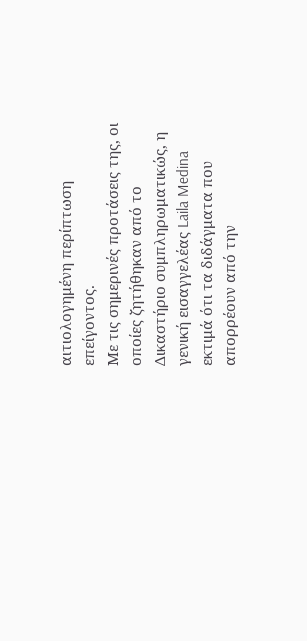αιτιολογημένη περίπτωση επείγοντος.
Με τις σημερινές προτάσεις της, οι οποίες ζητήθηκαν από το Δικαστήριο συμπληρωματικώς, η γενική εισαγγελέας Laila Medina εκτιμά ότι τα διδάγματα που απορρέουν από την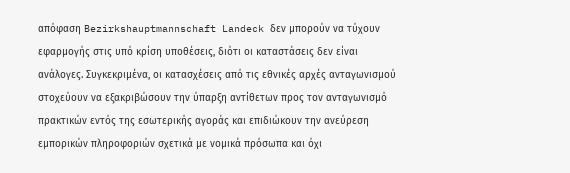απόφαση Bezirkshauptmannschaft Landeck δεν μπορούν να τύχουν εφαρμογής στις υπό κρίση υποθέσεις, διότι οι καταστάσεις δεν είναι ανάλογες. Συγκεκριμένα, οι κατασχέσεις από τις εθνικές αρχές ανταγωνισμού στοχεύουν να εξακριβώσουν την ύπαρξη αντίθετων προς τον ανταγωνισμό πρακτικών εντός της εσωτερικής αγοράς και επιδιώκουν την ανεύρεση εμπορικών πληροφοριών σχετικά με νομικά πρόσωπα και όχι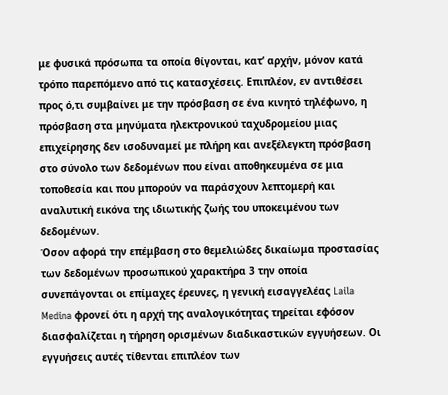με φυσικά πρόσωπα τα οποία θίγονται, κατ’ αρχήν, μόνον κατά τρόπο παρεπόμενο από τις κατασχέσεις. Επιπλέον, εν αντιθέσει προς ό,τι συμβαίνει με την πρόσβαση σε ένα κινητό τηλέφωνο, η πρόσβαση στα μηνύματα ηλεκτρονικού ταχυδρομείου μιας επιχείρησης δεν ισοδυναμεί με πλήρη και ανεξέλεγκτη πρόσβαση στο σύνολο των δεδομένων που είναι αποθηκευμένα σε μια τοποθεσία και που μπορούν να παράσχουν λεπτομερή και αναλυτική εικόνα της ιδιωτικής ζωής του υποκειμένου των δεδομένων.
Όσον αφορά την επέμβαση στο θεμελιώδες δικαίωμα προστασίας των δεδομένων προσωπικού χαρακτήρα 3 την οποία συνεπάγονται οι επίμαχες έρευνες, η γενική εισαγγελέας Laila Medina φρονεί ότι η αρχή της αναλογικότητας τηρείται εφόσον διασφαλίζεται η τήρηση ορισμένων διαδικαστικών εγγυήσεων. Οι εγγυήσεις αυτές τίθενται επιπλέον των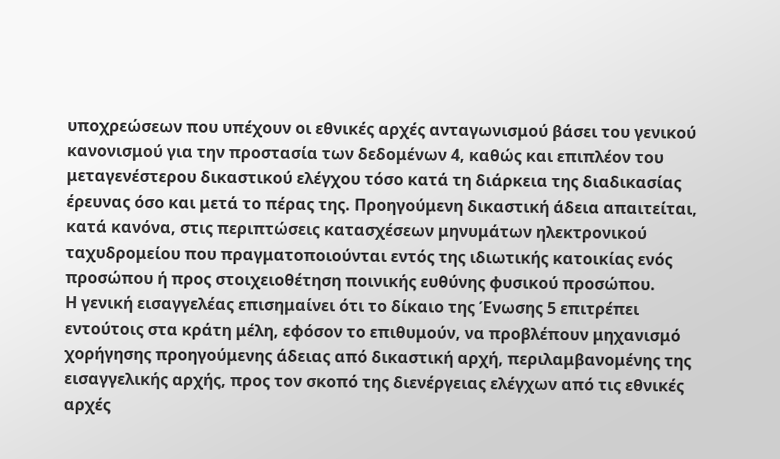υποχρεώσεων που υπέχουν οι εθνικές αρχές ανταγωνισμού βάσει του γενικού κανονισμού για την προστασία των δεδομένων 4, καθώς και επιπλέον του μεταγενέστερου δικαστικού ελέγχου τόσο κατά τη διάρκεια της διαδικασίας έρευνας όσο και μετά το πέρας της. Προηγούμενη δικαστική άδεια απαιτείται, κατά κανόνα, στις περιπτώσεις κατασχέσεων μηνυμάτων ηλεκτρονικού ταχυδρομείου που πραγματοποιούνται εντός της ιδιωτικής κατοικίας ενός προσώπου ή προς στοιχειοθέτηση ποινικής ευθύνης φυσικού προσώπου.
Η γενική εισαγγελέας επισημαίνει ότι το δίκαιο της Ένωσης 5 επιτρέπει εντούτοις στα κράτη μέλη, εφόσον το επιθυμούν, να προβλέπουν μηχανισμό χορήγησης προηγούμενης άδειας από δικαστική αρχή, περιλαμβανομένης της εισαγγελικής αρχής, προς τον σκοπό της διενέργειας ελέγχων από τις εθνικές αρχές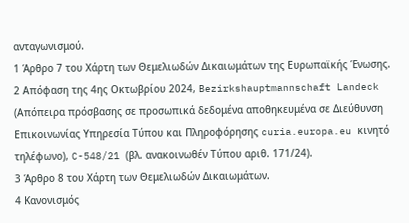ανταγωνισμού.
1 Άρθρο 7 του Χάρτη των Θεμελιωδών Δικαιωμάτων της Ευρωπαϊκής Ένωσης.
2 Απόφαση της 4ης Οκτωβρίου 2024, Bezirkshauptmannschaft Landeck (Απόπειρα πρόσβασης σε προσωπικά δεδομένα αποθηκευμένα σε Διεύθυνση Επικοινωνίας Υπηρεσία Τύπου και Πληροφόρησης curia.europa.eu κινητό τηλέφωνο), C-548/21 (βλ. ανακοινωθέν Τύπου αριθ. 171/24).
3 Άρθρο 8 του Χάρτη των Θεμελιωδών Δικαιωμάτων.
4 Κανονισμός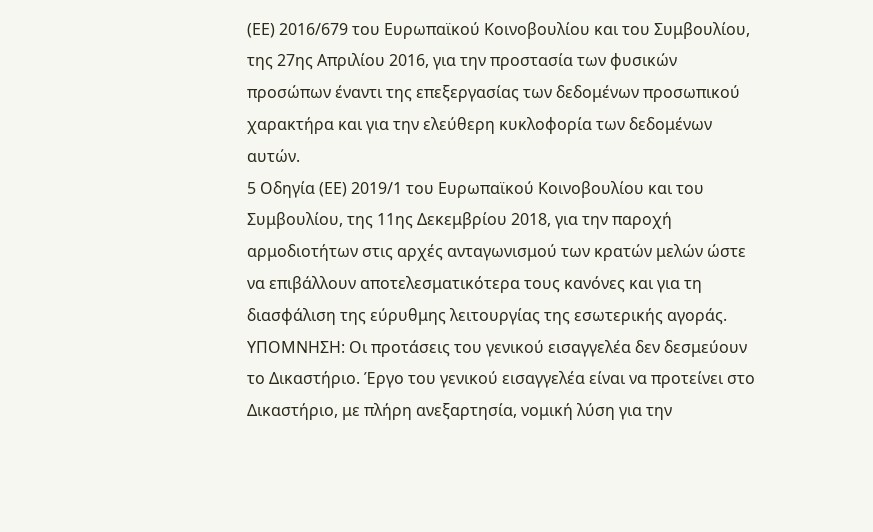(ΕΕ) 2016/679 του Ευρωπαϊκού Κοινοβουλίου και του Συμβουλίου, της 27ης Απριλίου 2016, για την προστασία των φυσικών προσώπων έναντι της επεξεργασίας των δεδομένων προσωπικού χαρακτήρα και για την ελεύθερη κυκλοφορία των δεδομένων αυτών.
5 Οδηγία (ΕΕ) 2019/1 του Ευρωπαϊκού Κοινοβουλίου και του Συμβουλίου, της 11ης Δεκεμβρίου 2018, για την παροχή αρμοδιοτήτων στις αρχές ανταγωνισμού των κρατών μελών ώστε να επιβάλλουν αποτελεσματικότερα τους κανόνες και για τη διασφάλιση της εύρυθμης λειτουργίας της εσωτερικής αγοράς.
ΥΠΟΜΝΗΣΗ: Οι προτάσεις του γενικού εισαγγελέα δεν δεσμεύουν το Δικαστήριο. Έργο του γενικού εισαγγελέα είναι να προτείνει στο Δικαστήριο, με πλήρη ανεξαρτησία, νομική λύση για την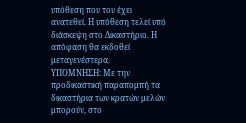υπόθεση που του έχει ανατεθεί. Η υπόθεση τελεί υπό διάσκεψη στο Δικαστήριο. Η απόφαση θα εκδοθεί μεταγενέστερα.
ΥΠΟΜΝΗΣΗ: Με την προδικαστική παραπομπή τα δικαστήρια των κρατών μελών μπορούν, στο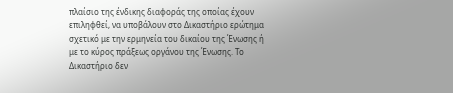πλαίσιο της ένδικης διαφοράς της οποίας έχουν επιληφθεί, να υποβάλουν στο Δικαστήριο ερώτημα σχετικό με την ερμηνεία του δικαίου της Ένωσης ή με το κύρος πράξεως οργάνου της Ένωσης. Το Δικαστήριο δεν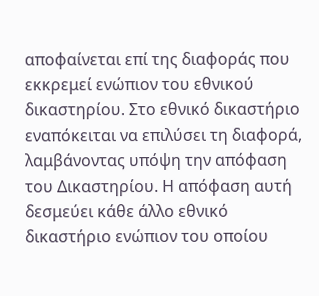αποφαίνεται επί της διαφοράς που εκκρεμεί ενώπιον του εθνικού δικαστηρίου. Στο εθνικό δικαστήριο εναπόκειται να επιλύσει τη διαφορά, λαμβάνοντας υπόψη την απόφαση του Δικαστηρίου. Η απόφαση αυτή δεσμεύει κάθε άλλο εθνικό δικαστήριο ενώπιον του οποίου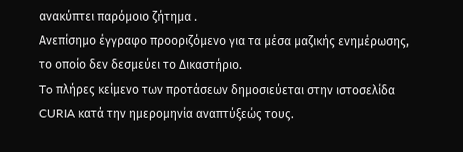ανακύπτει παρόμοιο ζήτημα .
Ανεπίσημο έγγραφο προοριζόμενο για τα μέσα μαζικής ενημέρωσης, το οποίο δεν δεσμεύει το Δικαστήριο.
To πλήρες κείμενο των προτάσεων δημοσιεύεται στην ιστοσελίδα CURIA κατά την ημερομηνία αναπτύξεώς τους.